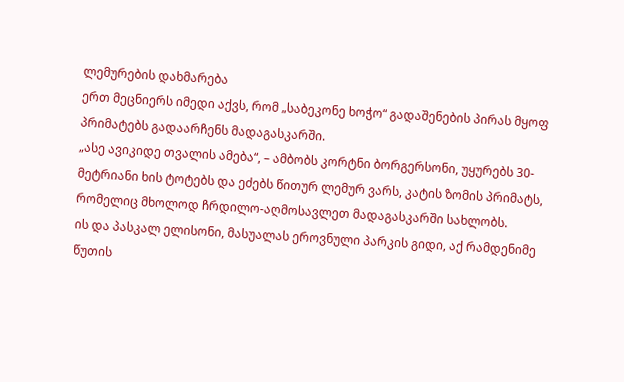ლემურების დახმარება
ერთ მეცნიერს იმედი აქვს, რომ „საბეკონე ხოჭო“ გადაშენების პირას მყოფ პრიმატებს გადაარჩენს მადაგასკარში.
„ასე ავიკიდე თვალის ამება“, – ამბობს კორტნი ბორგერსონი, უყურებს 30-მეტრიანი ხის ტოტებს და ეძებს წითურ ლემურ ვარს, კატის ზომის პრიმატს, რომელიც მხოლოდ ჩრდილო-აღმოსავლეთ მადაგასკარში სახლობს.
ის და პასკალ ელისონი, მასუალას ეროვნული პარკის გიდი, აქ რამდენიმე წუთის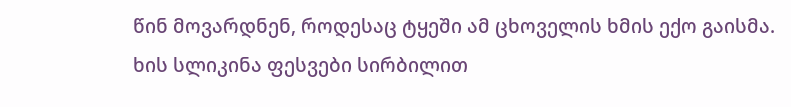წინ მოვარდნენ, როდესაც ტყეში ამ ცხოველის ხმის ექო გაისმა. ხის სლიკინა ფესვები სირბილით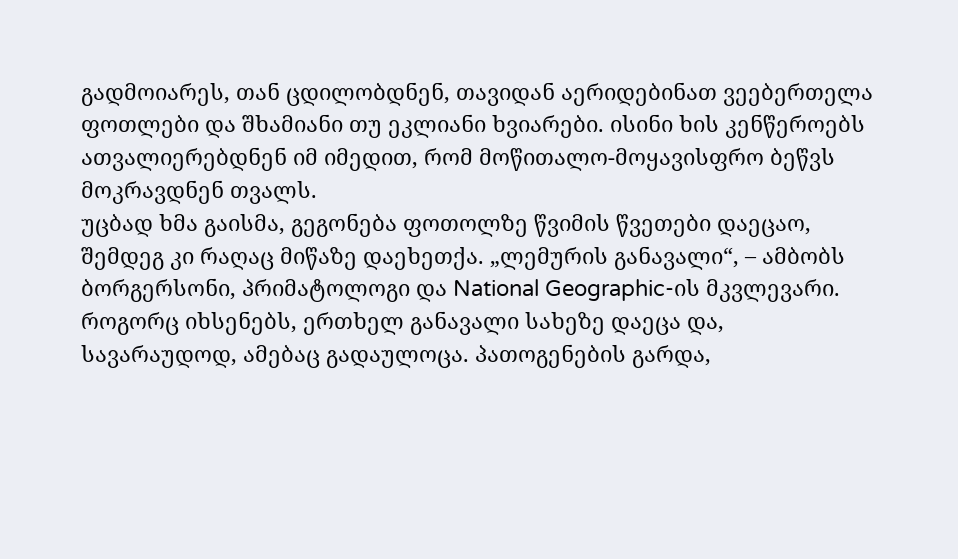გადმოიარეს, თან ცდილობდნენ, თავიდან აერიდებინათ ვეებერთელა ფოთლები და შხამიანი თუ ეკლიანი ხვიარები. ისინი ხის კენწეროებს ათვალიერებდნენ იმ იმედით, რომ მოწითალო-მოყავისფრო ბეწვს მოკრავდნენ თვალს.
უცბად ხმა გაისმა, გეგონება ფოთოლზე წვიმის წვეთები დაეცაო, შემდეგ კი რაღაც მიწაზე დაეხეთქა. „ლემურის განავალი“, – ამბობს ბორგერსონი, პრიმატოლოგი და National Geographic-ის მკვლევარი. როგორც იხსენებს, ერთხელ განავალი სახეზე დაეცა და, სავარაუდოდ, ამებაც გადაულოცა. პათოგენების გარდა,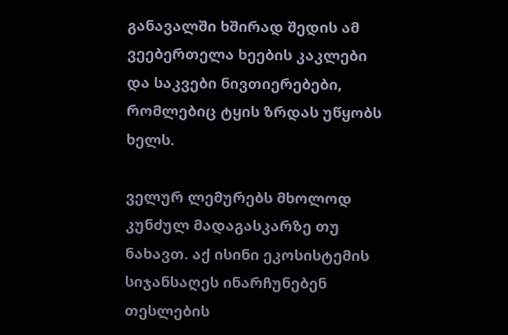განავალში ხშირად შედის ამ ვეებერთელა ხეების კაკლები და საკვები ნივთიერებები, რომლებიც ტყის ზრდას უწყობს ხელს.

ველურ ლემურებს მხოლოდ კუნძულ მადაგასკარზე თუ ნახავთ. აქ ისინი ეკოსისტემის სიჯანსაღეს ინარჩუნებენ თესლების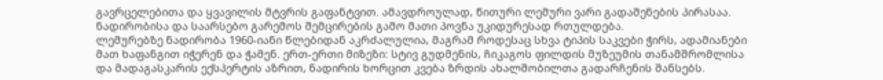გავრცელებითა და ყვავილის მტვრის გაფანტვით. ამავდროულად, წითური ლემური ვარი გადაშენების პირასაა. ნადირობისა და საარსებო გარემოს შემცირების გამო მათი პოვნა უკიდურესად რთულდება.
ლემურებზე ნადირობა 1960-იანი წლებიდან აკრძალულია, მაგრამ როდესაც სხვა ტიპის საკვები ჭირს, ადამიანები მათ ხაფანგით იჭერენ და ჭამენ. ერთ-ერთი მიზეზი: სტივ გუდმენის, ჩიკაგოს ფილდის მუზეუმის თანამშრომლისა და მადაგასკარის ექსპერტის აზრით, ნადირის ხორცით კვება ზრდის ახალშობილთა გადარჩენის შანსებს.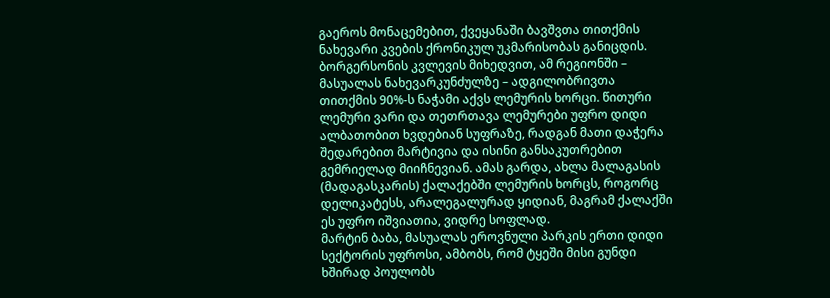გაეროს მონაცემებით, ქვეყანაში ბავშვთა თითქმის ნახევარი კვების ქრონიკულ უკმარისობას განიცდის. ბორგერსონის კვლევის მიხედვით, ამ რეგიონში – მასუალას ნახევარკუნძულზე – ადგილობრივთა თითქმის 90%-ს ნაჭამი აქვს ლემურის ხორცი. წითური ლემური ვარი და თეთრთავა ლემურები უფრო დიდი ალბათობით ხვდებიან სუფრაზე, რადგან მათი დაჭერა შედარებით მარტივია და ისინი განსაკუთრებით გემრიელად მიიჩნევიან. ამას გარდა, ახლა მალაგასის (მადაგასკარის) ქალაქებში ლემურის ხორცს, როგორც დელიკატესს, არალეგალურად ყიდიან, მაგრამ ქალაქში ეს უფრო იშვიათია, ვიდრე სოფლად.
მარტინ ბაბა, მასუალას ეროვნული პარკის ერთი დიდი სექტორის უფროსი, ამბობს, რომ ტყეში მისი გუნდი ხშირად პოულობს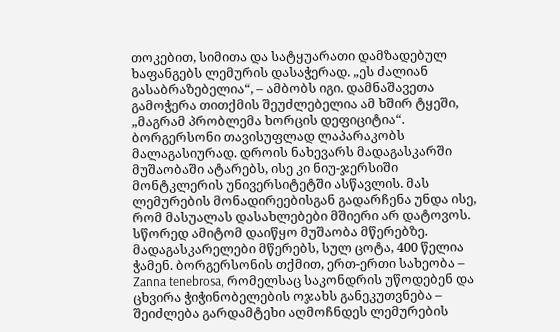თოკებით, სიმითა და სატყუარათი დამზადებულ ხაფანგებს ლემურის დასაჭერად. „ეს ძალიან გასაბრაზებელია“, – ამბობს იგი. დამნაშავეთა გამოჭერა თითქმის შეუძლებელია ამ ხშირ ტყეში, „მაგრამ პრობლემა ხორცის დეფიციტია“.
ბორგერსონი თავისუფლად ლაპარაკობს მალაგასიურად. დროის ნახევარს მადაგასკარში მუშაობაში ატარებს, ისე კი ნიუ-ჯერსიში მონტკლერის უნივერსიტეტში ასწავლის. მას ლემურების მონადირეებისგან გადარჩენა უნდა ისე, რომ მასუალას დასახლებები მშიერი არ დატოვოს. სწორედ ამიტომ დაიწყო მუშაობა მწერებზე. მადაგასკარელები მწერებს, სულ ცოტა, 400 წელია ჭამენ. ბორგერსონის თქმით, ერთ-ერთი სახეობა – Zanna tenebrosa, რომელსაც საკონდრის უწოდებენ და ცხვირა ჭიჭინობელების ოჯახს განეკუთვნება – შეიძლება გარდამტეხი აღმოჩნდეს ლემურების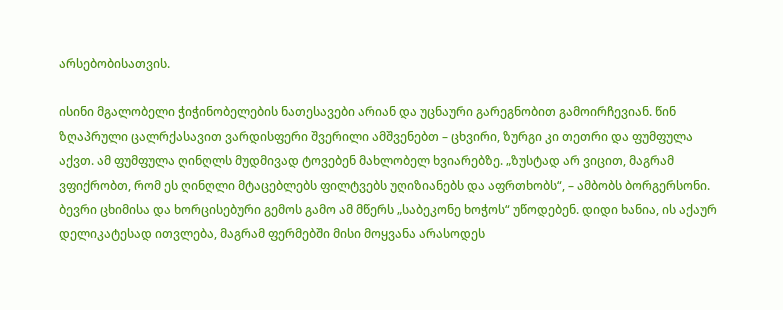არსებობისათვის.

ისინი მგალობელი ჭიჭინობელების ნათესავები არიან და უცნაური გარეგნობით გამოირჩევიან. წინ ზღაპრული ცალრქასავით ვარდისფერი შვერილი ამშვენებთ – ცხვირი, ზურგი კი თეთრი და ფუმფულა აქვთ. ამ ფუმფულა ღინღლს მუდმივად ტოვებენ მახლობელ ხვიარებზე. „ზუსტად არ ვიცით, მაგრამ ვფიქრობთ, რომ ეს ღინღლი მტაცებლებს ფილტვებს უღიზიანებს და აფრთხობს“, – ამბობს ბორგერსონი. ბევრი ცხიმისა და ხორცისებური გემოს გამო ამ მწერს „საბეკონე ხოჭოს“ უწოდებენ. დიდი ხანია, ის აქაურ დელიკატესად ითვლება, მაგრამ ფერმებში მისი მოყვანა არასოდეს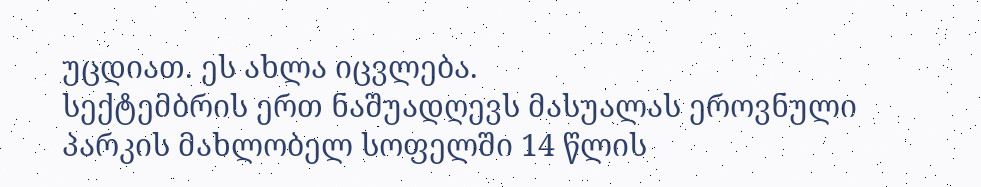უცდიათ. ეს ახლა იცვლება.
სექტემბრის ერთ ნაშუადღევს მასუალას ეროვნული პარკის მახლობელ სოფელში 14 წლის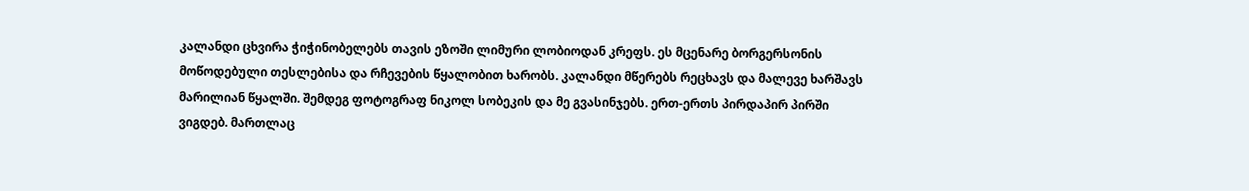კალანდი ცხვირა ჭიჭინობელებს თავის ეზოში ლიმური ლობიოდან კრეფს. ეს მცენარე ბორგერსონის მოწოდებული თესლებისა და რჩევების წყალობით ხარობს. კალანდი მწერებს რეცხავს და მალევე ხარშავს მარილიან წყალში. შემდეგ ფოტოგრაფ ნიკოლ სობეკის და მე გვასინჯებს. ერთ-ერთს პირდაპირ პირში ვიგდებ. მართლაც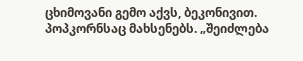ცხიმოვანი გემო აქვს, ბეკონივით. პოპკორნსაც მახსენებს. „შეიძლება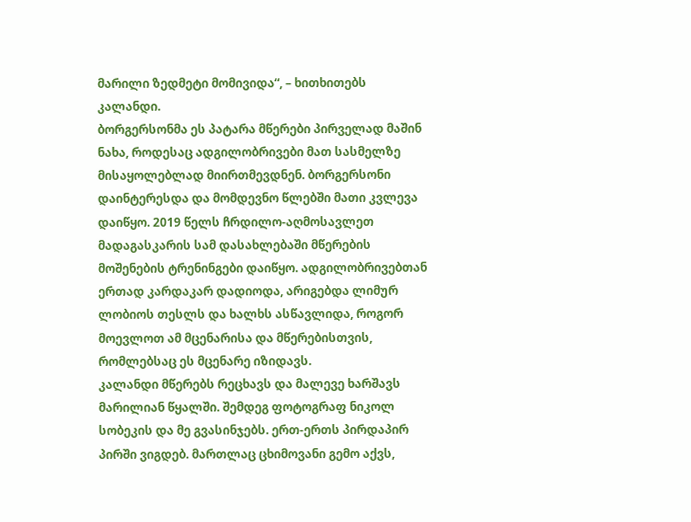მარილი ზედმეტი მომივიდა“, – ხითხითებს კალანდი.
ბორგერსონმა ეს პატარა მწერები პირველად მაშინ ნახა, როდესაც ადგილობრივები მათ სასმელზე მისაყოლებლად მიირთმევდნენ. ბორგერსონი დაინტერესდა და მომდევნო წლებში მათი კვლევა დაიწყო. 2019 წელს ჩრდილო-აღმოსავლეთ მადაგასკარის სამ დასახლებაში მწერების მოშენების ტრენინგები დაიწყო. ადგილობრივებთან ერთად კარდაკარ დადიოდა, არიგებდა ლიმურ ლობიოს თესლს და ხალხს ასწავლიდა, როგორ მოევლოთ ამ მცენარისა და მწერებისთვის, რომლებსაც ეს მცენარე იზიდავს.
კალანდი მწერებს რეცხავს და მალევე ხარშავს მარილიან წყალში. შემდეგ ფოტოგრაფ ნიკოლ სობეკის და მე გვასინჯებს. ერთ-ერთს პირდაპირ პირში ვიგდებ. მართლაც ცხიმოვანი გემო აქვს,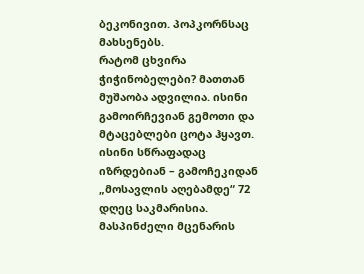ბეკონივით. პოპკორნსაც მახსენებს.
რატომ ცხვირა ჭიჭინობელები? მათთან მუშაობა ადვილია. ისინი გამოირჩევიან გემოთი და მტაცებლები ცოტა ჰყავთ. ისინი სწრაფადაც იზრდებიან – გამოჩეკიდან „მოსავლის აღებამდე“ 72 დღეც საკმარისია. მასპინძელი მცენარის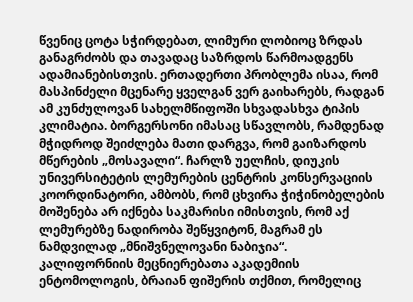წვენიც ცოტა სჭირდებათ, ლიმური ლობიოც ზრდას განაგრძობს და თავადაც საზრდოს წარმოადგენს ადამიანებისთვის. ერთადერთი პრობლემა ისაა, რომ მასპინძელი მცენარე ყველგან ვერ გაიხარებს, რადგან ამ კუნძულოვან სახელმწიფოში სხვადასხვა ტიპის კლიმატია. ბორგერსონი იმასაც სწავლობს, რამდენად მჭიდროდ შეიძლება მათი დარგვა, რომ გაიზარდოს მწერების „მოსავალი“. ჩარლზ უელჩის, დიუკის უნივერსიტეტის ლემურების ცენტრის კონსერვაციის კოორდინატორი, ამბობს, რომ ცხვირა ჭიჭინობელების მოშენება არ იქნება საკმარისი იმისთვის, რომ აქ ლემურებზე ნადირობა შეწყვიტონ, მაგრამ ეს ნამდვილად „მნიშვნელოვანი ნაბიჯია“.
კალიფორნიის მეცნიერებათა აკადემიის ენტომოლოგის, ბრაიან ფიშერის თქმით, რომელიც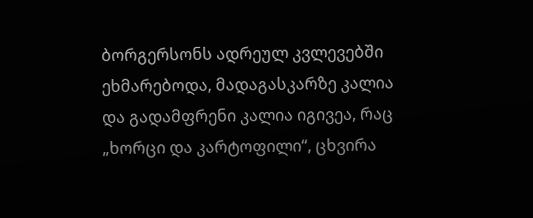ბორგერსონს ადრეულ კვლევებში ეხმარებოდა, მადაგასკარზე კალია და გადამფრენი კალია იგივეა, რაც „ხორცი და კარტოფილი“, ცხვირა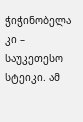ჭიჭინობელა კი – საუკეთესო სტეიკი. ამ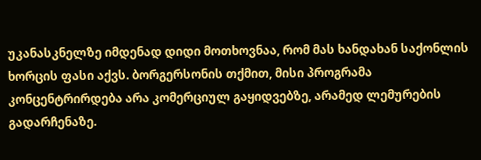უკანასკნელზე იმდენად დიდი მოთხოვნაა, რომ მას ხანდახან საქონლის ხორცის ფასი აქვს. ბორგერსონის თქმით, მისი პროგრამა კონცენტრირდება არა კომერციულ გაყიდვებზე, არამედ ლემურების გადარჩენაზე.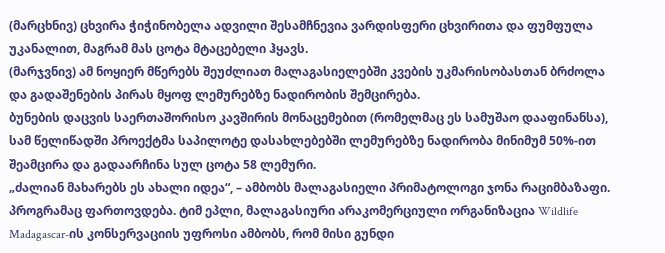(მარცხნივ) ცხვირა ჭიჭინობელა ადვილი შესამჩნევია ვარდისფერი ცხვირითა და ფუმფულა უკანალით, მაგრამ მას ცოტა მტაცებელი ჰყავს.
(მარჯვნივ) ამ ნოყიერ მწერებს შეუძლიათ მალაგასიელებში კვების უკმარისობასთან ბრძოლა და გადაშენების პირას მყოფ ლემურებზე ნადირობის შემცირება.
ბუნების დაცვის საერთაშორისო კავშირის მონაცემებით (რომელმაც ეს სამუშაო დააფინანსა), სამ წელიწადში პროექტმა საპილოტე დასახლებებში ლემურებზე ნადირობა მინიმუმ 50%-ით შეამცირა და გადაარჩინა სულ ცოტა 58 ლემური.
„ძალიან მახარებს ეს ახალი იდეა“, – ამბობს მალაგასიელი პრიმატოლოგი ჯონა რაციმბაზაფი. პროგრამაც ფართოვდება. ტიმ ეპლი, მალაგასიური არაკომერციული ორგანიზაცია Wildlife Madagascar-ის კონსერვაციის უფროსი ამბობს, რომ მისი გუნდი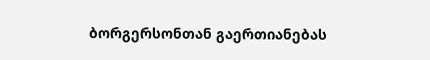ბორგერსონთან გაერთიანებას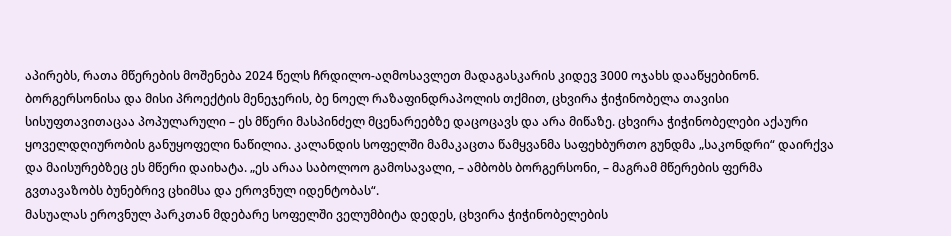აპირებს, რათა მწერების მოშენება 2024 წელს ჩრდილო-აღმოსავლეთ მადაგასკარის კიდევ 3000 ოჯახს დააწყებინონ.
ბორგერსონისა და მისი პროექტის მენეჯერის, ბე ნოელ რაზაფინდრაპოლის თქმით, ცხვირა ჭიჭინობელა თავისი სისუფთავითაცაა პოპულარული – ეს მწერი მასპინძელ მცენარეებზე დაცოცავს და არა მიწაზე. ცხვირა ჭიჭინობელები აქაური ყოველდღიურობის განუყოფელი ნაწილია. კალანდის სოფელში მამაკაცთა წამყვანმა საფეხბურთო გუნდმა „საკონდრი“ დაირქვა და მაისურებზეც ეს მწერი დაიხატა. „ეს არაა საბოლოო გამოსავალი, – ამბობს ბორგერსონი, – მაგრამ მწერების ფერმა გვთავაზობს ბუნებრივ ცხიმსა და ეროვნულ იდენტობას“.
მასუალას ეროვნულ პარკთან მდებარე სოფელში ველუმბიტა დედეს, ცხვირა ჭიჭინობელების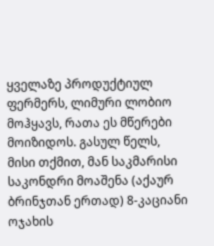ყველაზე პროდუქტიულ ფერმერს, ლიმური ლობიო მოჰყავს, რათა ეს მწერები მოიზიდოს. გასულ წელს, მისი თქმით, მან საკმარისი საკონდრი მოაშენა (აქაურ ბრინჯთან ერთად) 8-კაციანი ოჯახის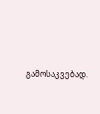გამოსაკვებად.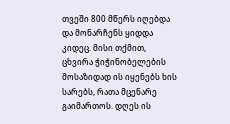თვეში 800 მწერს იღებდა და მონარჩენს ყიდდა კიდეც. მისი თქმით, ცხვირა ჭიჭინობელების მოსაზიდად ის იყენებს ხის სარებს, რათა მცენარე გაიმართოს. დღეს ის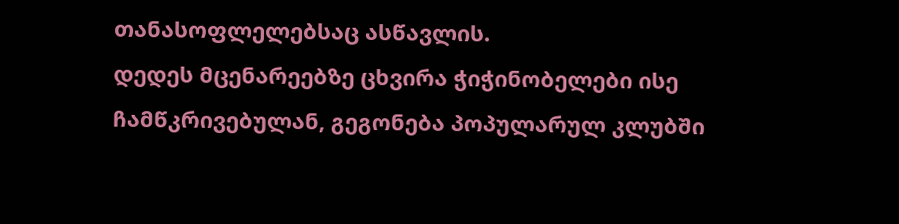თანასოფლელებსაც ასწავლის.
დედეს მცენარეებზე ცხვირა ჭიჭინობელები ისე ჩამწკრივებულან, გეგონება პოპულარულ კლუბში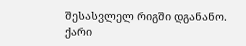შესასვლელ რიგში დგანანო. ქარი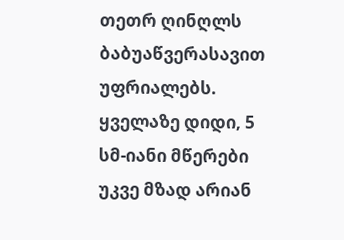თეთრ ღინღლს ბაბუაწვერასავით უფრიალებს. ყველაზე დიდი, 5 სმ-იანი მწერები უკვე მზად არიან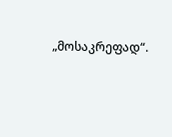„მოსაკრეფად“.